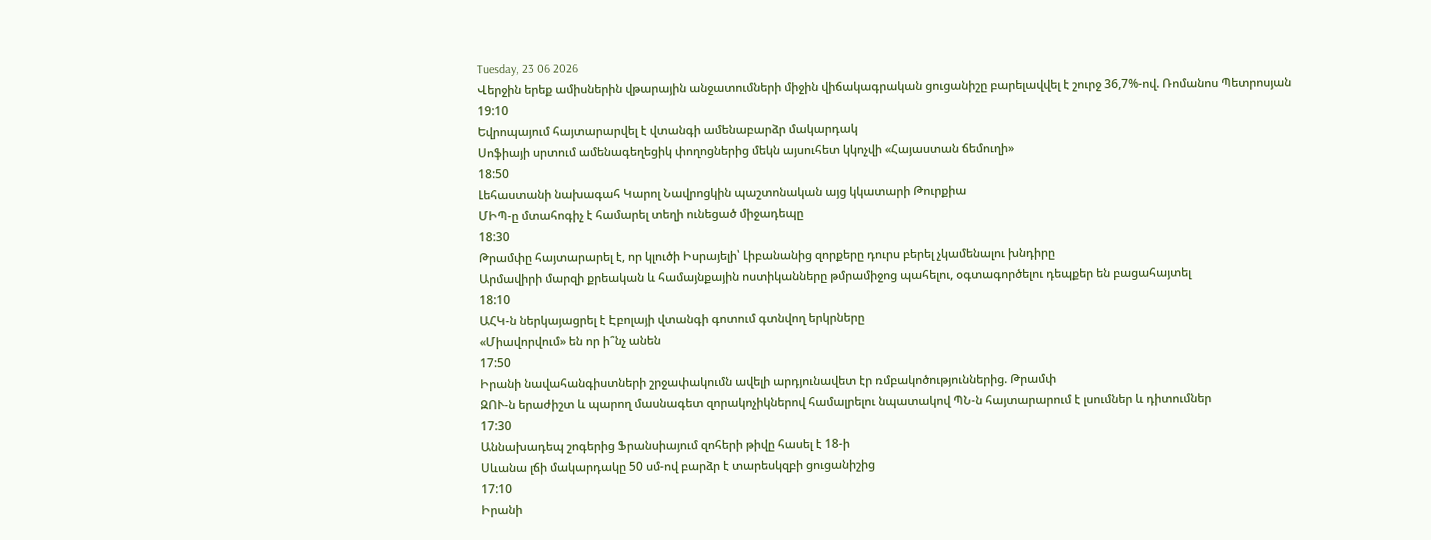Tuesday, 23 06 2026
Վերջին երեք ամիսներին վթարային անջատումների միջին վիճակագրական ցուցանիշը բարելավվել է շուրջ 36,7%-ով. Ռոմանոս Պետրոսյան
19:10
Եվրոպայում հայտարարվել է վտանգի ամենաբարձր մակարդակ
Սոֆիայի սրտում ամենագեղեցիկ փողոցներից մեկն այսուհետ կկոչվի «Հայաստան ճեմուղի»
18:50
Լեհաստանի նախագահ Կարոլ Նավրոցկին պաշտոնական այց կկատարի Թուրքիա
ՄԻՊ-ը մտահոգիչ է համարել տեղի ունեցած միջադեպը
18:30
Թրամփը հայտարարել է, որ կլուծի Իսրայելի՝ Լիբանանից զորքերը դուրս բերել չկամենալու խնդիրը
Արմավիրի մարզի քրեական և համայնքային ոստիկանները թմրամիջոց պահելու, օգտագործելու դեպքեր են բացահայտել
18:10
ԱՀԿ-ն ներկայացրել է Էբոլայի վտանգի գոտում գտնվող երկրները
«Միավորվում» են որ ի՞նչ անեն
17:50
Իրանի նավահանգիստների շրջափակումն ավելի արդյունավետ էր ռմբակոծություններից. Թրամփ
ԶՈՒ-ն երաժիշտ և պարող մասնագետ զորակոչիկներով համալրելու նպատակով ՊՆ-ն հայտարարում է լսումներ և դիտումներ
17:30
Աննախադեպ շոգերից Ֆրանսիայում զոհերի թիվը հասել է 18-ի
Սևանա լճի մակարդակը 50 սմ-ով բարձր է տարեսկզբի ցուցանիշից
17:10
Իրանի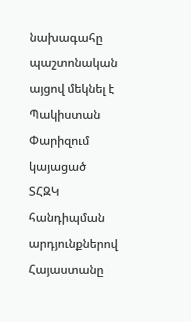նախագահը պաշտոնական այցով մեկնել է Պակիստան
Փարիզում կայացած ՏՀԶԿ հանդիպման արդյունքներով Հայաստանը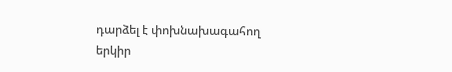դարձել է փոխնախագահող երկիր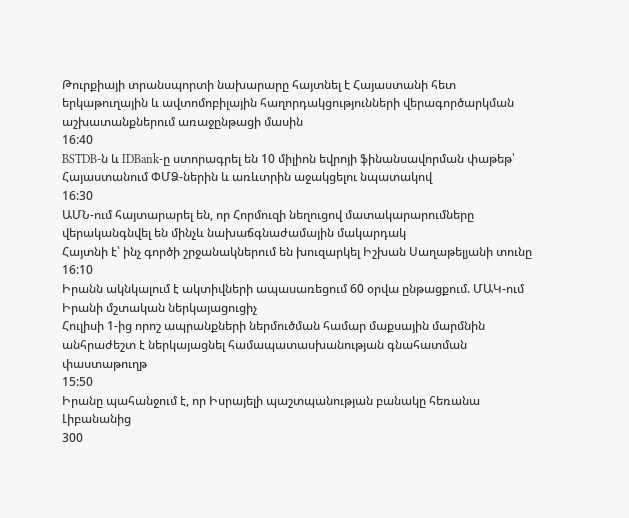Թուրքիայի տրանսպորտի նախարարը հայտնել է Հայաստանի հետ երկաթուղային և ավտոմոբիլային հաղորդակցությունների վերագործարկման աշխատանքներում առաջընթացի մասին
16:40
BSTDB-ն և IDBank-ը ստորագրել են 10 միլիոն եվրոյի ֆինանսավորման փաթեթ՝ Հայաստանում ՓՄՁ-ներին և առևտրին աջակցելու նպատակով
16:30
ԱՄՆ-ում հայտարարել են, որ Հորմուզի նեղուցով մատակարարումները վերականգնվել են մինչև նախաճգնաժամային մակարդակ
Հայտնի է՝ ինչ գործի շրջանակներում են խուզարկել Իշխան Սաղաթելյանի տունը
16:10
Իրանն ակնկալում է ակտիվների ապասառեցում 60 օրվա ընթացքում. ՄԱԿ-ում Իրանի մշտական ներկայացուցիչ
Հուլիսի 1-ից որոշ ապրանքների ներմուծման համար մաքսային մարմնին անհրաժեշտ է ներկայացնել համապատասխանության գնահատման փաստաթուղթ
15:50
Իրանը պահանջում է, որ Իսրայելի պաշտպանության բանակը հեռանա Լիբանանից
300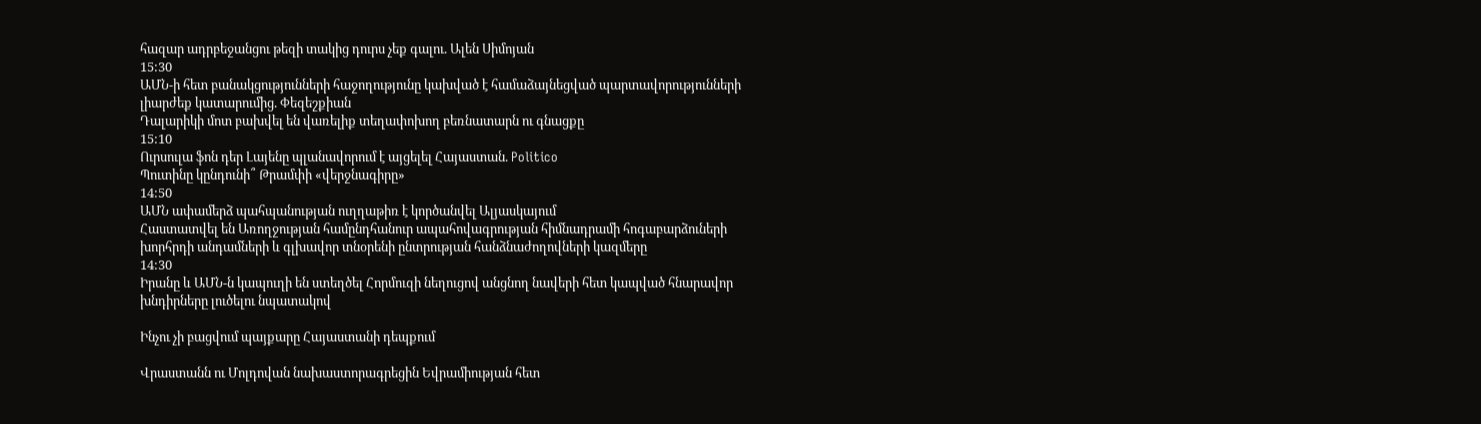հազար ադրբեջանցու թեզի տակից դուրս չեք գալու. Ալեն Սիմոյան
15:30
ԱՄՆ-ի հետ բանակցությունների հաջողությունը կախված է համաձայնեցված պարտավորությունների լիարժեք կատարումից. Փեզեշքիան
Դալարիկի մոտ բախվել են վառելիք տեղափոխող բեռնատարն ու գնացքը
15:10
Ուրսուլա ֆոն դեր Լայենը պլանավորում է այցելել Հայաստան. Politico
Պուտինը կընդունի՞ Թրամփի «վերջնագիրը»
14:50
ԱՄՆ ափամերձ պահպանության ուղղաթիռ է կործանվել Ալյասկայում
Հաստատվել են Առողջության համընդհանուր ապահովագրության հիմնադրամի հոգաբարձուների խորհրդի անդամների և գլխավոր տնօրենի ընտրության հանձնաժողովների կազմերը
14:30
Իրանը և ԱՄՆ-ն կապուղի են ստեղծել Հորմուզի նեղուցով անցնող նավերի հետ կապված հնարավոր խնդիրները լուծելու նպատակով

Ինչու չի բացվում պայքարը Հայաստանի դեպքում

Վրաստանն ու Մոլդովան նախաստորագրեցին Եվրամիության հետ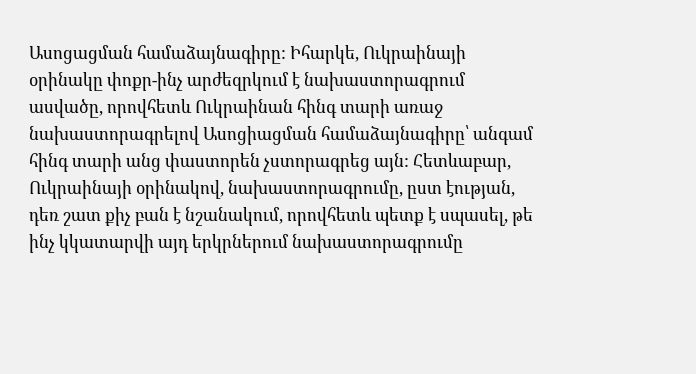Ասոցացման համաձայնագիրը: Իհարկե, Ուկրաինայի օրինակը փոքր-ինչ արժեզրկում է նախաստորագրում ասվածը, որովհետև Ուկրաինան հինգ տարի առաջ նախաստորագրելով Ասոցիացման համաձայնագիրը՝ անգամ հինգ տարի անց փաստորեն չստորագրեց այն: Հետևաբար, Ուկրաինայի օրինակով, նախաստորագրումը, ըստ էության, դեռ շատ քիչ բան է նշանակում, որովհետև պետք է սպասել, թե ինչ կկատարվի այդ երկրներում նախաստորագրումը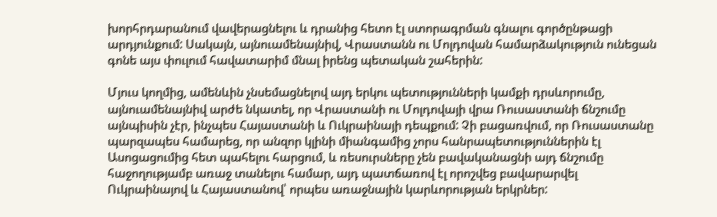խորհրդարանում վավերացնելու և դրանից հետո էլ ստորագրման գնալու գործընթացի արդյունքում: Սակայն, այնուամենայնիվ, Վրաստանն ու Մոլդովան համարձակություն ունեցան գոնե այս փուլում հավատարիմ մնալ իրենց պետական շահերին:

Մյուս կողմից, ամենևին չնսեմացնելով այդ երկու պետությունների կամքի դրսևորումը, այնուամենայնիվ արժե նկատել, որ Վրաստանի ու Մոլդովայի վրա Ռուսաստանի ճնշումը այնպիսին չէր, ինչպես Հայաստանի և Ուկրաինայի դեպքում: Չի բացառվում, որ Ռուսաստանը պարզապես համարեց, որ անզոր կլինի միանգամից չորս հանրապետություններին էլ Ասոցացումից հետ պահելու հարցում, և ռեսուրսները չեն բավականացնի այդ ճնշումը հաջողությամբ առաջ տանելու համար, այդ պատճառով էլ որոշվեց բավարարվել Ուկրաինայով և Հայաստանով՝ որպես առաջնային կարևորության երկրներ: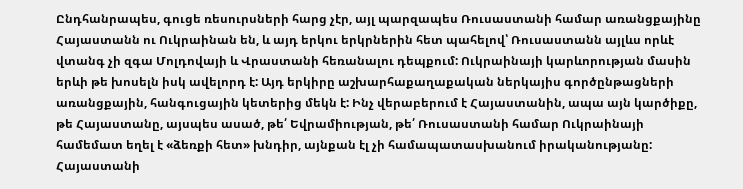Ընդհանրապես, գուցե ռեսուրսների հարց չէր, այլ պարզապես Ռուսաստանի համար առանցքայինը Հայաստանն ու Ուկրաինան են, և այդ երկու երկրներին հետ պահելով՝ Ռուսաստանն այլևս որևէ վտանգ չի զգա Մոլդովայի և Վրաստանի հեռանալու դեպքում: Ուկրաինայի կարևորության մասին երևի թե խոսելն իսկ ավելորդ է: Այդ երկիրը աշխարհաքաղաքական ներկայիս գործընթացների առանցքային, հանգուցային կետերից մեկն է: Ինչ վերաբերում է Հայաստանին, ապա այն կարծիքը, թե Հայաստանը, այսպես ասած, թե՛ Եվրամիության, թե՛ Ռուսաստանի համար Ուկրաինայի համեմատ եղել է «ձեռքի հետ» խնդիր, այնքան էլ չի համապատասխանում իրականությանը: Հայաստանի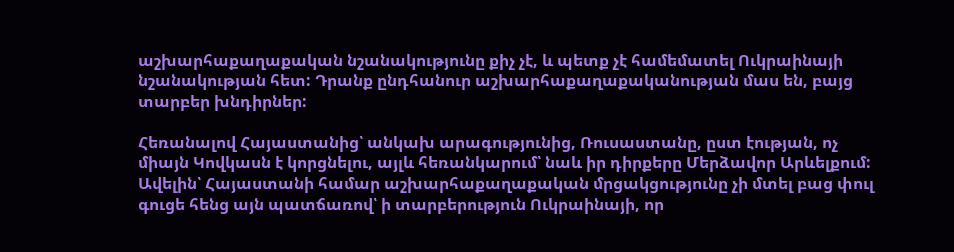աշխարհաքաղաքական նշանակությունը քիչ չէ, և պետք չէ համեմատել Ուկրաինայի նշանակության հետ: Դրանք ընդհանուր աշխարհաքաղաքականության մաս են, բայց տարբեր խնդիրներ:

Հեռանալով Հայաստանից՝ անկախ արագությունից, Ռուսաստանը, ըստ էության, ոչ միայն Կովկասն է կորցնելու, այլև հեռանկարում՝ նաև իր դիրքերը Մերձավոր Արևելքում: Ավելին՝ Հայաստանի համար աշխարհաքաղաքական մրցակցությունը չի մտել բաց փուլ գուցե հենց այն պատճառով՝ ի տարբերություն Ուկրաինայի, որ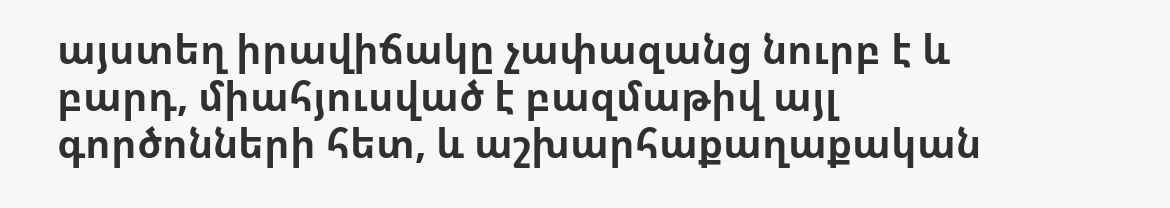այստեղ իրավիճակը չափազանց նուրբ է և բարդ, միահյուսված է բազմաթիվ այլ գործոնների հետ, և աշխարհաքաղաքական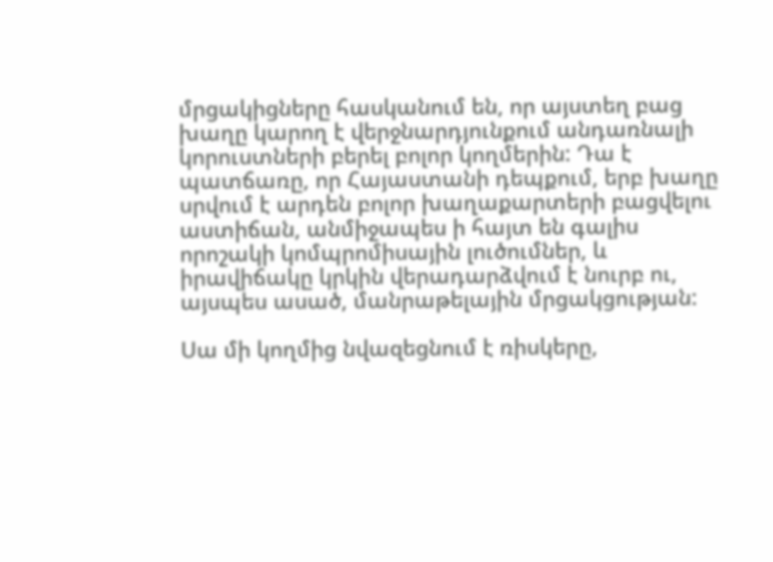մրցակիցները հասկանում են, որ այստեղ բաց խաղը կարող է վերջնարդյունքում անդառնալի կորուստների բերել բոլոր կողմերին: Դա է պատճառը, որ Հայաստանի դեպքում, երբ խաղը սրվում է արդեն բոլոր խաղաքարտերի բացվելու աստիճան, անմիջապես ի հայտ են գալիս որոշակի կոմպրոմիսային լուծումներ, և իրավիճակը կրկին վերադարձվում է նուրբ ու, այսպես ասած, մանրաթելային մրցակցության:

Սա մի կողմից նվազեցնում է ռիսկերը,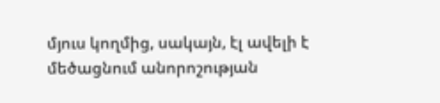մյուս կողմից, սակայն, էլ ավելի է մեծացնում անորոշության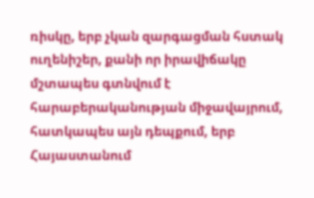ռիսկը, երբ չկան զարգացման հստակ ուղենիշեր, քանի որ իրավիճակը մշտապես գտնվում է հարաբերականության միջավայրում, հատկապես այն դեպքում, երբ Հայաստանում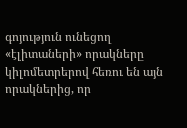գոյություն ունեցող «էլիտաների» որակները կիլոմետրերով հեռու են այն որակներից, որ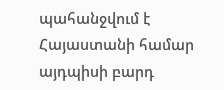պահանջվում է Հայաստանի համար այդպիսի բարդ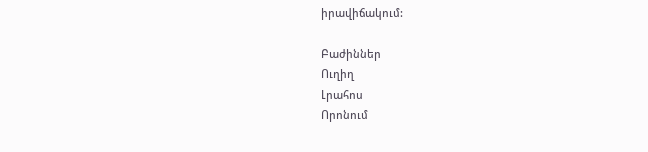իրավիճակում:

Բաժիններ
Ուղիղ
Լրահոս
Որոնում